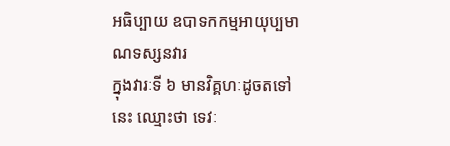អធិប្បាយ ឧបាទកកម្មអាយុប្បមាណទស្សនវារ
ក្នុងវារៈទី ៦ មានវិគ្គហៈដូចតទៅនេះ ឈ្មោះថា ទេវៈ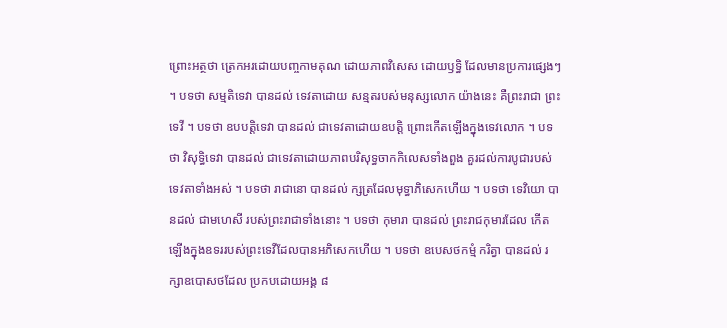ព្រោះអត្ថថា ត្រេកអរដោយបញ្ចកាមគុណ ដោយភាពវិសេស ដោយឫទ្ធិ ដែលមានប្រការផ្សេងៗ ។ បទថា សម្មតិទេវា បានដល់ ទេវតាដោយ សន្មតរបស់មនុស្សលោក យ៉ាងនេះ គឺព្រះរាជា ព្រះទេវី ។ បទថា ឧបបត្តិទេវា បានដល់ ជាទេវតាដោយឧបត្តិ ព្រោះកើតឡើងក្នុងទេវលោក ។ បទថា វិសុទ្ធិទេវា បានដល់ ជាទេវតាដោយភាពបរិសុទ្ធចាកកិលេសទាំងពួង គួរដល់ការបូជារបស់ទេវតាទាំងអស់ ។ បទថា រាជានោ បានដល់ ក្សត្រដែលមុទ្ធាភិសេកហើយ ។ បទថា ទេវិយោ បានដល់ ជាមហេសី របស់ព្រះរាជាទាំងនោះ ។ បទថា កុមារា បានដល់ ព្រះរាជកុមារដែល កើតឡើងក្នុងឧទររបស់ព្រះទេវីដែលបានអភិសេកហើយ ។ បទថា ឧបេសថកម្មំ ករិត្វា បានដល់ រក្សាឧបោសថដែល ប្រកបដោយអង្គ ៨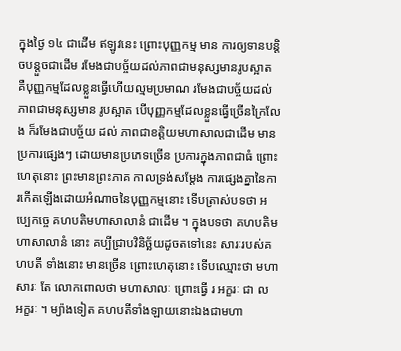ក្នុងថ្ងៃ ១៤ ជាដើម ឥឡូវនេះ ព្រោះបុញ្ញកម្ម មាន ការឲ្យទានបន្តិចបន្តួចជាដើម រមែងជាបច្ច័យដល់ភាពជាមនុស្សមានរូបស្អាត គឺបុញ្ញកម្មដែលខ្លួនធ្វើហើយល្មមប្រមាណ រមែងជាបច្ច័យដល់ភាពជាមនុស្សមាន រូបស្អាត បើបុញ្ញកម្មដែលខ្លួនធ្វើច្រើនក្រៃលែង ក៏រមែងជាបច័្ចយ ដល់ ភាពជាខត្តិយមហាសាលជាដើម មានប្រការផ្សេងៗ ដោយមានប្រភេទច្រើន ប្រការក្នុងភាពជាធំ ព្រោះហេតុនោះ ព្រះមានព្រះភាគ កាលទ្រង់សម្តែង ការផ្សេងគ្នានៃការកើតឡើងដោយអំណាចនៃបុញ្ញកម្មនោះ ទើបត្រាស់បទថា អប្បេកច្ចេ គហបតិមហាសាលានំ ជាដើម ។ ក្នុងបទថា គហបតិមហាសាលានំ នោះ គប្បីជ្រាបវិនិច្ឆ័យដូចតទៅនេះ សារៈរបស់គហបតី ទាំងនោះ មានច្រើន ព្រោះហេតុនោះ ទើបឈ្មោះថា មហាសារៈ តែ លោកពោលថា មហាសាលៈ ព្រោះធ្វើ រ អក្ខរៈ ជា ល អក្ខរៈ ។ ម្យ៉ាងទៀត គហបតីទាំងឡាយនោះឯងជាមហា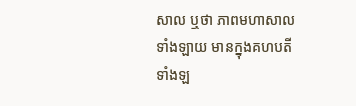សាល ឬថា ភាពមហាសាលទាំងឡាយ មានក្នុងគហបតីទាំងឡ